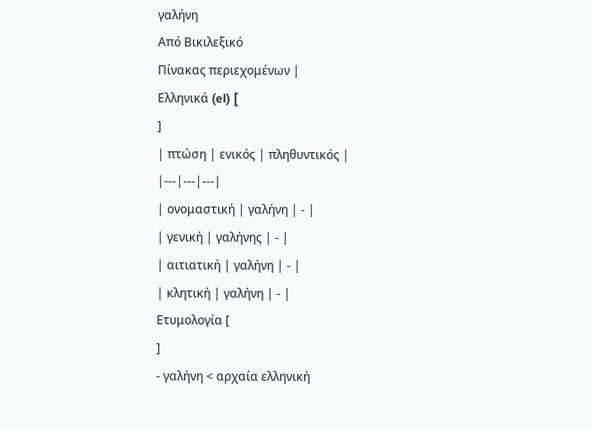γαλήνη
Από Βικιλεξικό
Πίνακας περιεχομένων |
Ελληνικά (el) [
]
| πτώση | ενικός | πληθυντικός |
|---|---|---|
| ονομαστική | γαλήνη | - |
| γενική | γαλήνης | - |
| αιτιατική | γαλήνη | - |
| κλητική | γαλήνη | - |
Ετυμολογία [
]
- γαλήνη < αρχαία ελληνική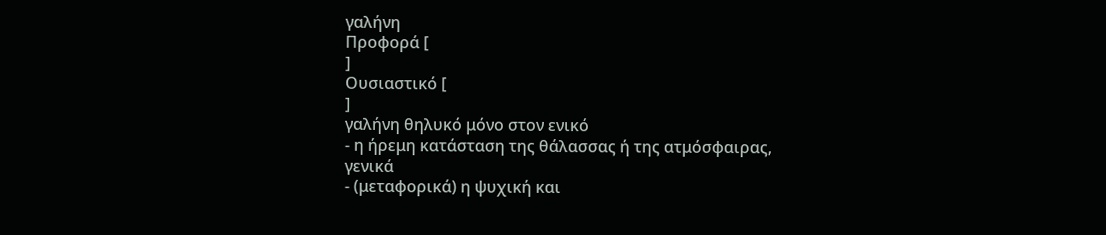γαλήνη
Προφορά [
]
Ουσιαστικό [
]
γαλήνη θηλυκό μόνο στον ενικό
- η ήρεμη κατάσταση της θάλασσας ή της ατμόσφαιρας, γενικά
- (μεταφορικά) η ψυχική και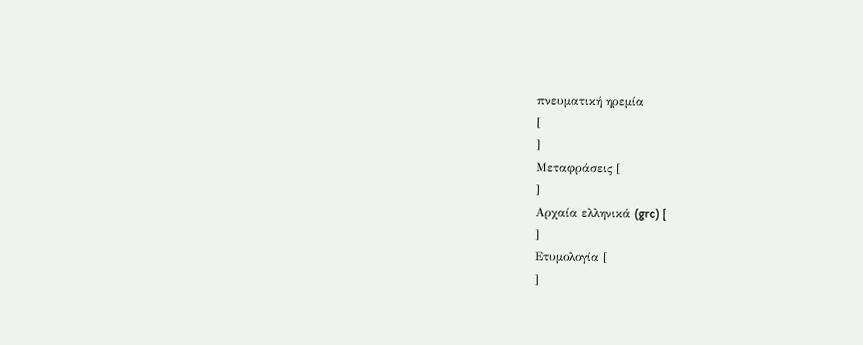πνευματική ηρεμία
[
]
Μεταφράσεις [
]
Αρχαία ελληνικά (grc) [
]
Ετυμολογία [
]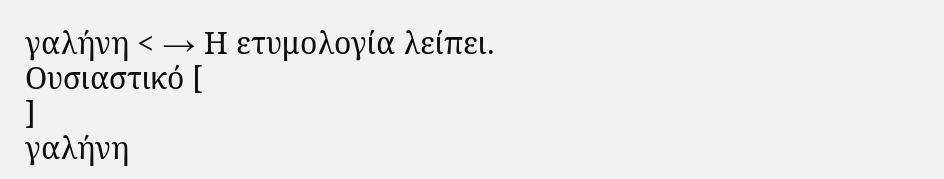γαλήνη < → Η ετυμολογία λείπει.
Ουσιαστικό [
]
γαλήνη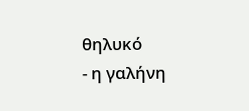θηλυκό
- η γαλήνη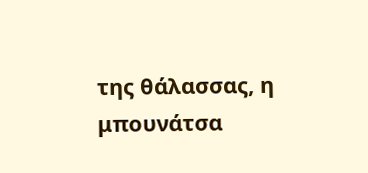της θάλασσας, η μπουνάτσα